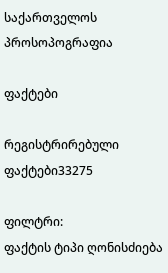საქართველოს პროსოპოგრაფია

ფაქტები

რეგისტრირებული ფაქტები33275

ფილტრი:
ფაქტის ტიპი ღონისძიება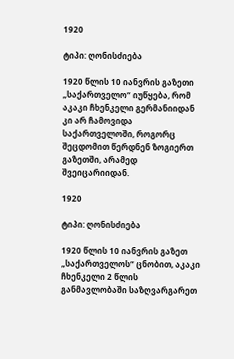1920

ტიპი: ღონისძიება

1920 წლის 10 იანვრის გაზეთი „საქართველო“ იუწყება, რომ აკაკი ჩხენკელი გერმანიიდან კი არ ჩამოვიდა საქართველოში, როგორც შეცდომით წერდნენ ზოგიერთ გაზეთში, არამედ შვეიცარიიდან.

1920

ტიპი: ღონისძიება

1920 წლის 10 იანვრის გაზეთ „საქართველოს“ ცნობით, აკაკი ჩხენკელი 2 წლის განმავლობაში საზღვარგარეთ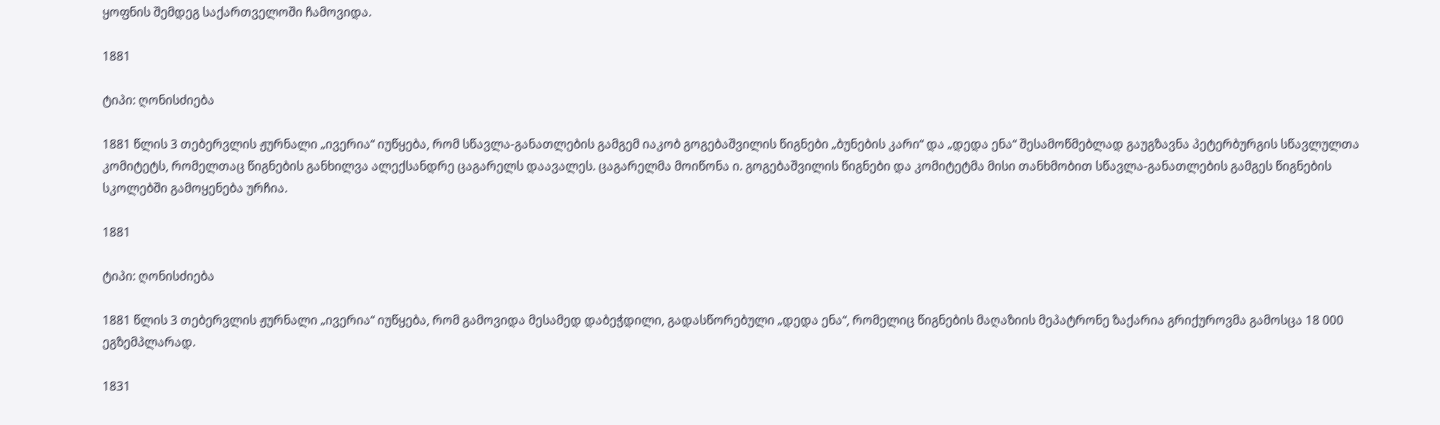ყოფნის შემდეგ საქართველოში ჩამოვიდა.

1881

ტიპი: ღონისძიება

1881 წლის 3 თებერვლის ჟურნალი „ივერია“ იუწყება, რომ სწავლა-განათლების გამგემ იაკობ გოგებაშვილის წიგნები „ბუნების კარი“ და „დედა ენა“ შესამოწმებლად გაუგზავნა პეტერბურგის სწავლულთა კომიტეტს, რომელთაც წიგნების განხილვა ალექსანდრე ცაგარელს დაავალეს. ცაგარელმა მოიწონა ი. გოგებაშვილის წიგნები და კომიტეტმა მისი თანხმობით სწავლა-განათლების გამგეს წიგნების სკოლებში გამოყენება ურჩია.

1881

ტიპი: ღონისძიება

1881 წლის 3 თებერვლის ჟურნალი „ივერია“ იუწყება, რომ გამოვიდა მესამედ დაბეჭდილი, გადასწორებული „დედა ენა“, რომელიც წიგნების მაღაზიის მეპატრონე ზაქარია გრიქუროვმა გამოსცა 18 000 ეგზემპლარად.

1831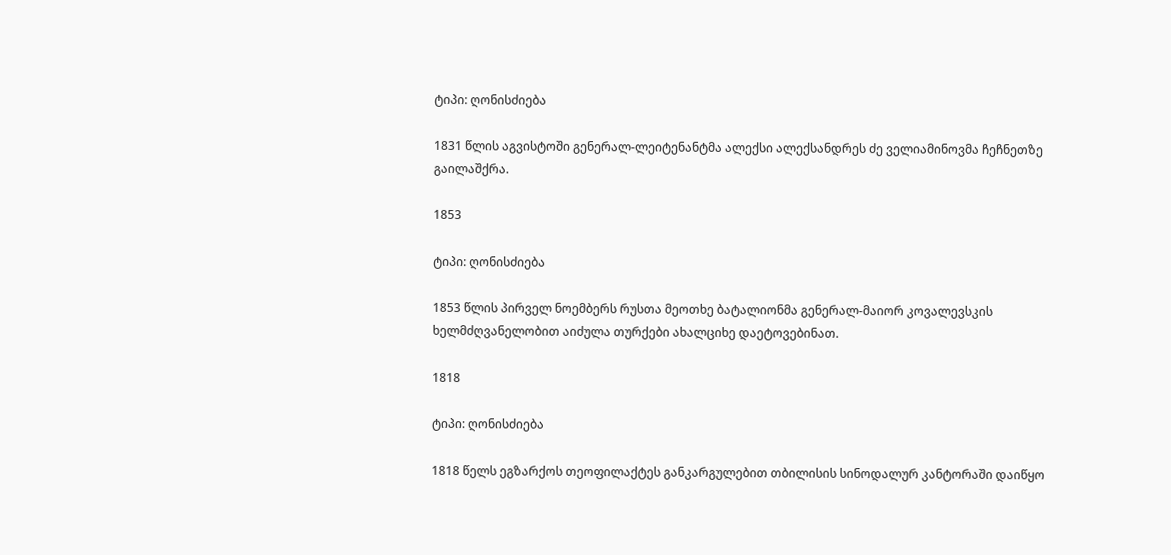ტიპი: ღონისძიება

1831 წლის აგვისტოში გენერალ-ლეიტენანტმა ალექსი ალექსანდრეს ძე ველიამინოვმა ჩეჩნეთზე გაილაშქრა.

1853

ტიპი: ღონისძიება

1853 წლის პირველ ნოემბერს რუსთა მეოთხე ბატალიონმა გენერალ-მაიორ კოვალევსკის ხელმძღვანელობით აიძულა თურქები ახალციხე დაეტოვებინათ.

1818

ტიპი: ღონისძიება

1818 წელს ეგზარქოს თეოფილაქტეს განკარგულებით თბილისის სინოდალურ კანტორაში დაიწყო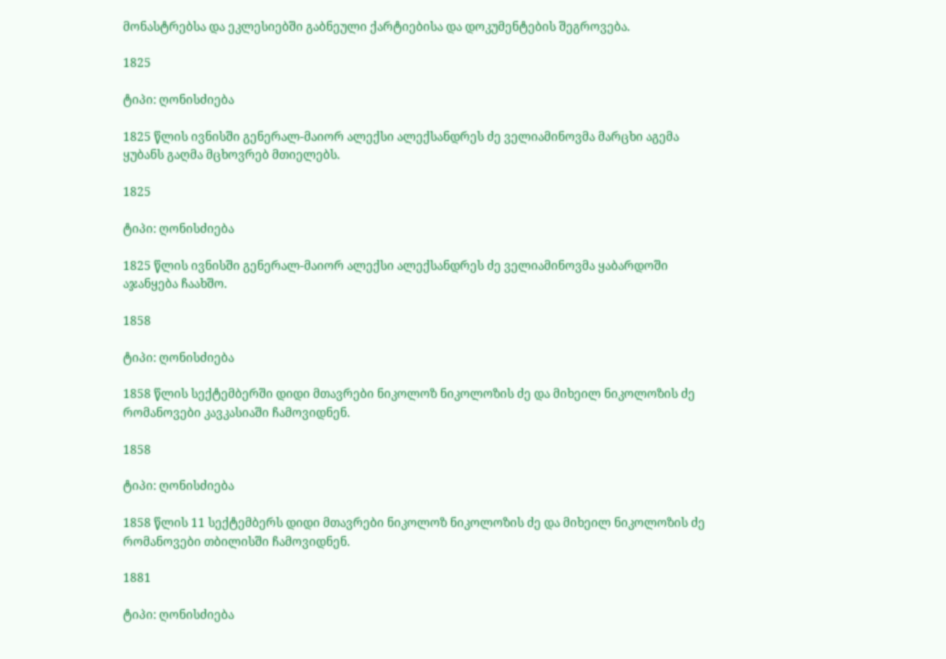მონასტრებსა და ეკლესიებში გაბნეული ქარტიებისა და დოკუმენტების შეგროვება.

1825

ტიპი: ღონისძიება

1825 წლის ივნისში გენერალ-მაიორ ალექსი ალექსანდრეს ძე ველიამინოვმა მარცხი აგემა ყუბანს გაღმა მცხოვრებ მთიელებს.

1825

ტიპი: ღონისძიება

1825 წლის ივნისში გენერალ-მაიორ ალექსი ალექსანდრეს ძე ველიამინოვმა ყაბარდოში აჯანყება ჩაახშო.

1858

ტიპი: ღონისძიება

1858 წლის სექტემბერში დიდი მთავრები ნიკოლოზ ნიკოლოზის ძე და მიხეილ ნიკოლოზის ძე რომანოვები კავკასიაში ჩამოვიდნენ.

1858

ტიპი: ღონისძიება

1858 წლის 11 სექტემბერს დიდი მთავრები ნიკოლოზ ნიკოლოზის ძე და მიხეილ ნიკოლოზის ძე რომანოვები თბილისში ჩამოვიდნენ.

1881

ტიპი: ღონისძიება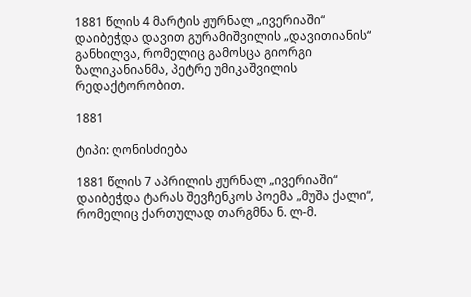1881 წლის 4 მარტის ჟურნალ „ივერიაში“ დაიბეჭდა დავით გურამიშვილის „დავითიანის“ განხილვა, რომელიც გამოსცა გიორგი ზალიკანიანმა, პეტრე უმიკაშვილის რედაქტორობით.

1881

ტიპი: ღონისძიება

1881 წლის 7 აპრილის ჟურნალ „ივერიაში“ დაიბეჭდა ტარას შევჩენკოს პოემა „მუშა ქალი“, რომელიც ქართულად თარგმნა ნ. ლ-მ.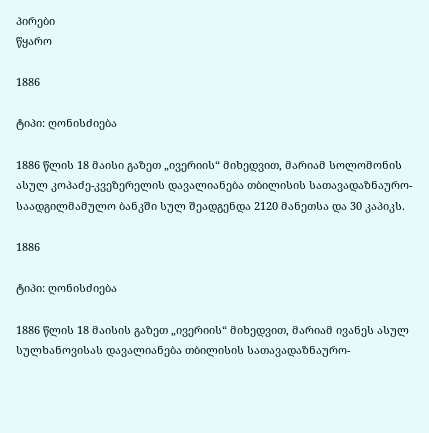პირები
წყარო

1886

ტიპი: ღონისძიება

1886 წლის 18 მაისი გაზეთ „ივერიის“ მიხედვით, მარიამ სოლომონის ასულ კოპაძე-კვეზერელის დავალიანება თბილისის სათავადაზნაურო-საადგილმამულო ბანკში სულ შეადგენდა 2120 მანეთსა და 30 კაპიკს.

1886

ტიპი: ღონისძიება

1886 წლის 18 მაისის გაზეთ „ივერიის“ მიხედვით, მარიამ ივანეს ასულ სულხანოვისას დავალიანება თბილისის სათავადაზნაურო-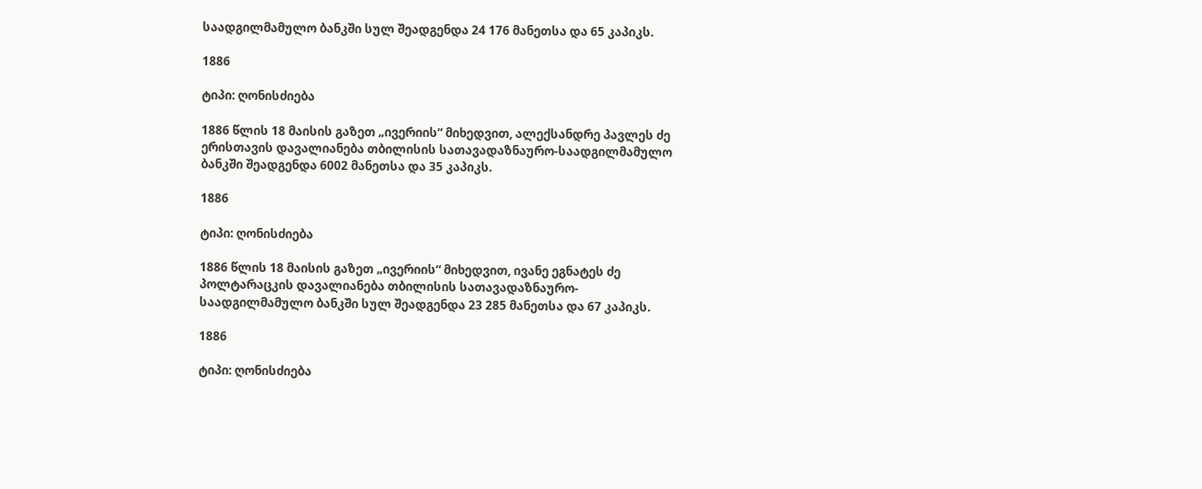საადგილმამულო ბანკში სულ შეადგენდა 24 176 მანეთსა და 65 კაპიკს.

1886

ტიპი: ღონისძიება

1886 წლის 18 მაისის გაზეთ „ივერიის“ მიხედვით, ალექსანდრე პავლეს ძე ერისთავის დავალიანება თბილისის სათავადაზნაურო-საადგილმამულო ბანკში შეადგენდა 6002 მანეთსა და 35 კაპიკს.

1886

ტიპი: ღონისძიება

1886 წლის 18 მაისის გაზეთ „ივერიის“ მიხედვით, ივანე ეგნატეს ძე პოლტარაცკის დავალიანება თბილისის სათავადაზნაურო-საადგილმამულო ბანკში სულ შეადგენდა 23 285 მანეთსა და 67 კაპიკს.

1886

ტიპი: ღონისძიება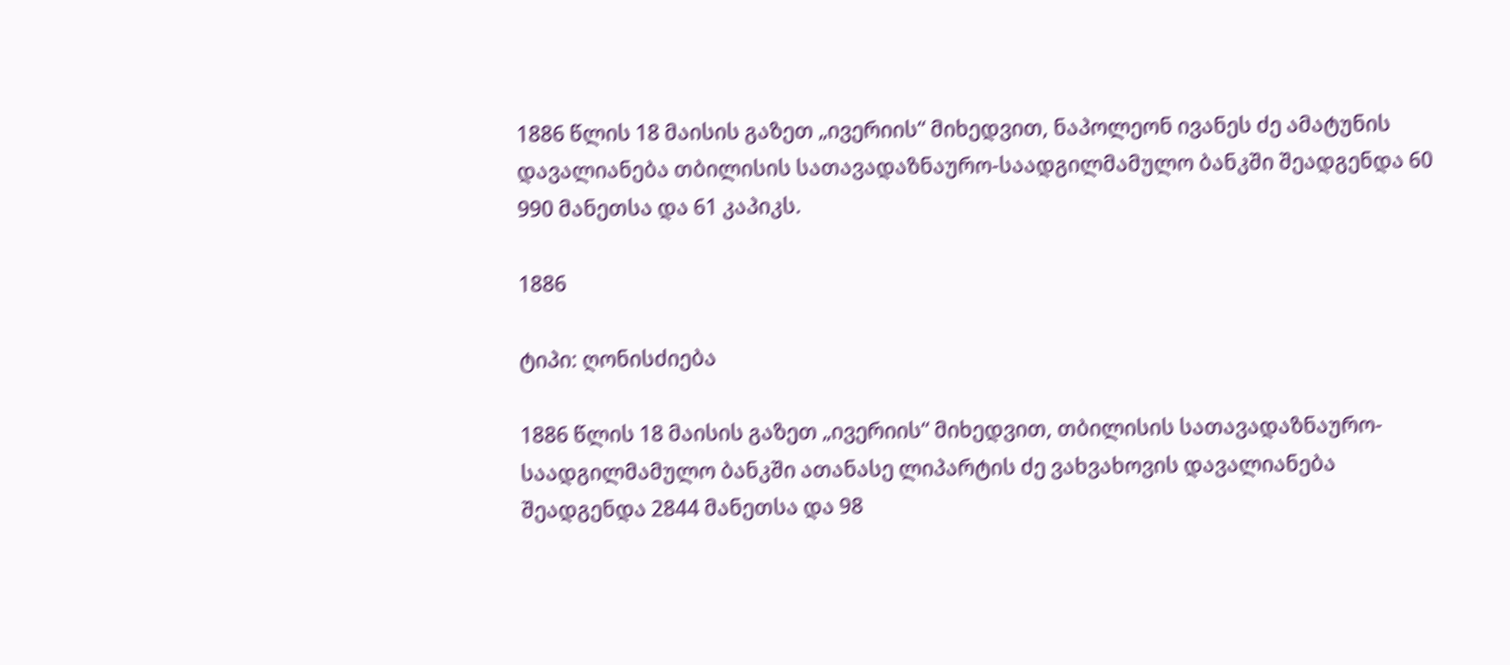1886 წლის 18 მაისის გაზეთ „ივერიის“ მიხედვით, ნაპოლეონ ივანეს ძე ამატუნის დავალიანება თბილისის სათავადაზნაურო-საადგილმამულო ბანკში შეადგენდა 60 990 მანეთსა და 61 კაპიკს.

1886

ტიპი: ღონისძიება

1886 წლის 18 მაისის გაზეთ „ივერიის“ მიხედვით, თბილისის სათავადაზნაურო-საადგილმამულო ბანკში ათანასე ლიპარტის ძე ვახვახოვის დავალიანება შეადგენდა 2844 მანეთსა და 98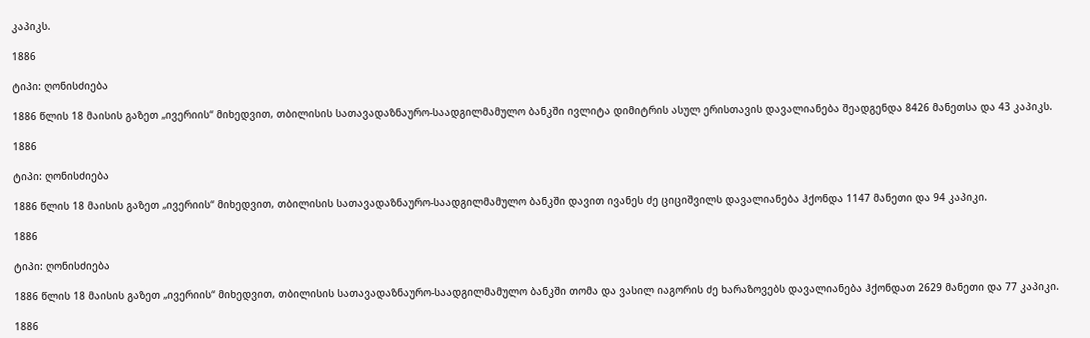კაპიკს.

1886

ტიპი: ღონისძიება

1886 წლის 18 მაისის გაზეთ „ივერიის“ მიხედვით, თბილისის სათავადაზნაურო-საადგილმამულო ბანკში ივლიტა დიმიტრის ასულ ერისთავის დავალიანება შეადგენდა 8426 მანეთსა და 43 კაპიკს.

1886

ტიპი: ღონისძიება

1886 წლის 18 მაისის გაზეთ „ივერიის“ მიხედვით, თბილისის სათავადაზნაურო-საადგილმამულო ბანკში დავით ივანეს ძე ციციშვილს დავალიანება ჰქონდა 1147 მანეთი და 94 კაპიკი.

1886

ტიპი: ღონისძიება

1886 წლის 18 მაისის გაზეთ „ივერიის“ მიხედვით, თბილისის სათავადაზნაურო-საადგილმამულო ბანკში თომა და ვასილ იაგორის ძე ხარაზოვებს დავალიანება ჰქონდათ 2629 მანეთი და 77 კაპიკი.

1886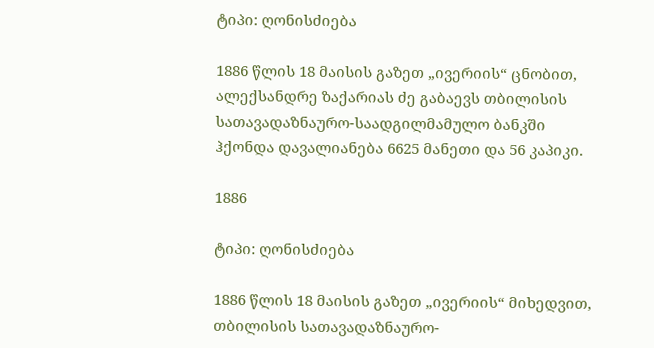ტიპი: ღონისძიება

1886 წლის 18 მაისის გაზეთ „ივერიის“ ცნობით, ალექსანდრე ზაქარიას ძე გაბაევს თბილისის სათავადაზნაურო-საადგილმამულო ბანკში ჰქონდა დავალიანება 6625 მანეთი და 56 კაპიკი.

1886

ტიპი: ღონისძიება

1886 წლის 18 მაისის გაზეთ „ივერიის“ მიხედვით, თბილისის სათავადაზნაურო-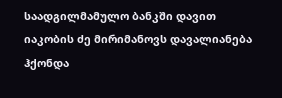საადგილმამულო ბანკში დავით იაკობის ძე მირიმანოვს დავალიანება ჰქონდა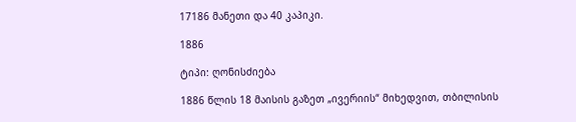17186 მანეთი და 40 კაპიკი.

1886

ტიპი: ღონისძიება

1886 წლის 18 მაისის გაზეთ „ივერიის“ მიხედვით, თბილისის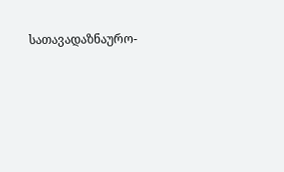სათავადაზნაურო-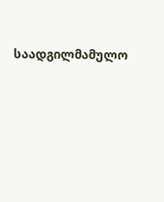საადგილმამულო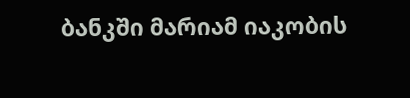ბანკში მარიამ იაკობის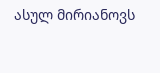ასულ მირიანოვს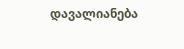დავალიანება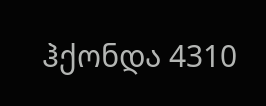ჰქონდა 4310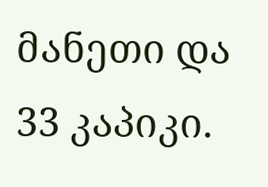მანეთი და 33 კაპიკი.